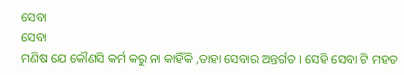ସେବା
ସେବା
ମଣିଷ ଯେ କୌଣସି କର୍ମ କରୁ ନା କାହିଁକି ,ତାହା ସେବାର ଅନ୍ତର୍ଗତ । ସେହି ସେବା ଟି ମହତ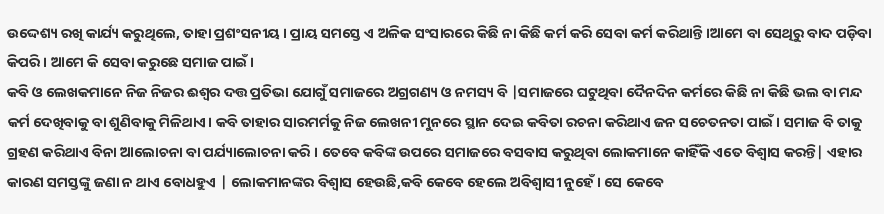ଉଦ୍ଦେଶ୍ୟ ରଖି କାର୍ଯ୍ୟ କରୁଥିଲେ, ତାହା ପ୍ରଶଂସନୀୟ । ପ୍ରାୟ ସମସ୍ତେ ଏ ଅଳିକ ସଂସାରରେ କିଛି ନା କିଛି କର୍ମ କରି ସେବା କର୍ମ କରିଥାନ୍ତି ।ଆମେ ବା ସେଥିରୁ ବାଦ ପଡ଼ିବା କିପରି । ଆମେ କି ସେବା କରୁଛେ ସମାଜ ପାଇଁ ।
କବି ଓ ଲେଖକମାନେ ନିଜ ନିଜର ଈଶ୍ଵର ଦତ୍ତ ପ୍ରତିଭା ଯୋଗୁଁ ସମାଜରେ ଅଗ୍ରଗଣ୍ୟ ଓ ନମସ୍ୟ ବି |ସମାଜରେ ଘଟୁଥିବା ଦୈନଦିନ କର୍ମରେ କିଛି ନା କିଛି ଭଲ ବା ମନ୍ଦ କର୍ମ ଦେଖିବାକୁ ବା ଶୁଣିବାକୁ ମିଳିଥାଏ। କବି ତାହାର ସାରମର୍ମକୁ ନିଜ ଲେଖନୀ ମୁନରେ ସ୍ଥାନ ଦେଇ କବିତା ରଚନା କରିଥାଏ ଜନ ସଚେତନତା ପାଇଁ । ସମାଜ ବି ତାକୁ ଗ୍ରହଣ କରିଥାଏ ବିନା ଆଲୋଚନା ବା ପର୍ଯ୍ୟାଲୋଚନା କରି । ତେବେ କବିଙ୍କ ଉପରେ ସମାଜରେ ବସବାସ କରୁଥିବା ଲୋକମାନେ କାହିଁକି ଏତେ ବିଶ୍ୱାସ କରନ୍ତି| ଏହାର କାରଣ ସମସ୍ତଙ୍କୁ ଜଣା ନ ଥାଏ ବୋଧହୁଏ | ଲୋକମାନଙ୍କର ବିଶ୍ୱାସ ହେଉଛି,କବି କେବେ ହେଲେ ଅବିଶ୍ଵାସୀ ନୁହେଁ । ସେ କେବେ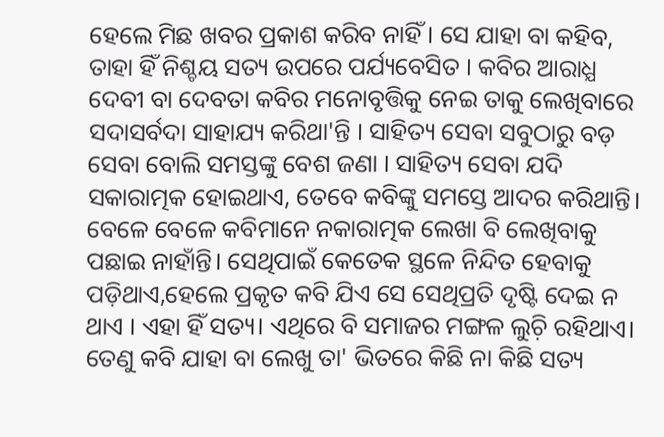ହେଲେ ମିଛ ଖବର ପ୍ରକାଶ କରିବ ନାହିଁ । ସେ ଯାହା ବା କହିବ, ତାହା ହିଁ ନିଶ୍ଚୟ ସତ୍ୟ ଉପରେ ପର୍ଯ୍ୟବେସିତ । କବିର ଆରାଧ୍ଯ ଦେବୀ ବା ଦେବତା କବିର ମନୋବୃତ୍ତିକୁ ନେଇ ତାକୁ ଲେଖିବାରେ ସଦାସର୍ବଦା ସାହାଯ୍ୟ କରିଥା'ନ୍ତି । ସାହିତ୍ୟ ସେବା ସବୁଠାରୁ ବଡ଼ ସେବା ବୋଲି ସମସ୍ତଙ୍କୁ ବେଶ ଜଣା । ସାହିତ୍ୟ ସେବା ଯଦି ସକାରାତ୍ମକ ହୋଇଥାଏ, ତେବେ କବିଙ୍କୁ ସମସ୍ତେ ଆଦର କରିଥାନ୍ତି। ବେଳେ ବେଳେ କବିମାନେ ନକାରାତ୍ମକ ଲେଖା ବି ଲେଖିବାକୁ ପଛାଇ ନାହାଁନ୍ତି। ସେଥିପାଇଁ କେତେକ ସ୍ଥଳେ ନିନ୍ଦିତ ହେବାକୁ ପଡ଼ିଥାଏ,ହେଲେ ପ୍ରକୃତ କବି ଯିଏ ସେ ସେଥିପ୍ରତି ଦୃଷ୍ଟି ଦେଇ ନ ଥାଏ । ଏହା ହିଁ ସତ୍ୟ। ଏଥିରେ ବି ସମାଜର ମଙ୍ଗଳ ଲୁଚ଼ି ରହିଥାଏ। ତେଣୁ କବି ଯାହା ବା ଲେଖୁ ତା' ଭିତରେ କିଛି ନା କିଛି ସତ୍ୟ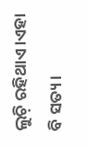ଲୁଚ଼ି ରହିଥାଏ।ଏହା ବି ସତ୍ୟ ।